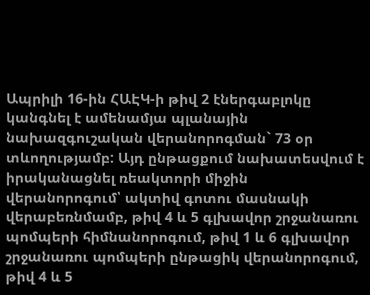Ապրիլի 16-ին ՀԱԷԿ-ի թիվ 2 էներգաբլոկը կանգնել է ամենամյա պլանային նախազգուշական վերանորոգման` 73 օր տևողությամբ: Այդ ընթացքում նախատեսվում է իրականացնել ռեակտորի միջին վերանորոգում՝ ակտիվ գոտու մասնակի վերաբեռնմամբ, թիվ 4 և 5 գլխավոր շրջանառու պոմպերի հիմնանորոգում, թիվ 1 և 6 գլխավոր շրջանառու պոմպերի ընթացիկ վերանորոգում, թիվ 4 և 5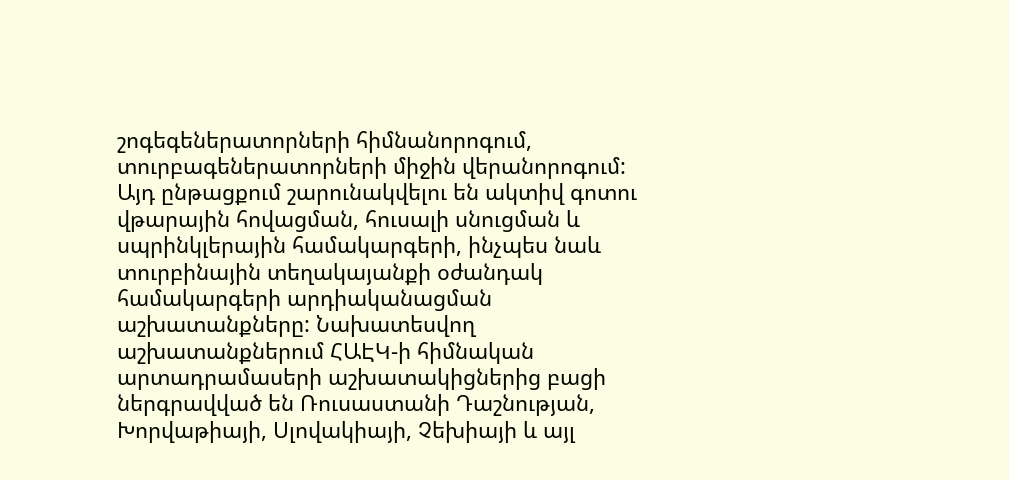շոգեգեներատորների հիմնանորոգում, տուրբագեներատորների միջին վերանորոգում:
Այդ ընթացքում շարունակվելու են ակտիվ գոտու վթարային հովացման, հուսալի սնուցման և սպրինկլերային համակարգերի, ինչպես նաև տուրբինային տեղակայանքի օժանդակ համակարգերի արդիականացման աշխատանքները: Նախատեսվող աշխատանքներում ՀԱԷԿ-ի հիմնական արտադրամասերի աշխատակիցներից բացի ներգրավված են Ռուսաստանի Դաշնության, Խորվաթիայի, Սլովակիայի, Չեխիայի և այլ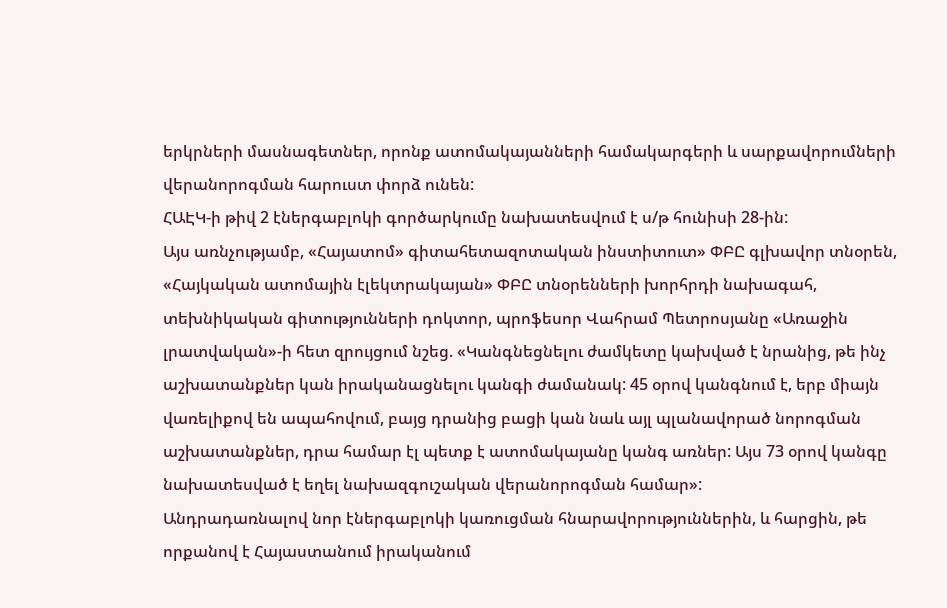երկրների մասնագետներ, որոնք ատոմակայանների համակարգերի և սարքավորումների վերանորոգման հարուստ փորձ ունեն:
ՀԱԷԿ-ի թիվ 2 էներգաբլոկի գործարկումը նախատեսվում է ս/թ հունիսի 28-ին:
Այս առնչությամբ, «Հայատոմ» գիտահետազոտական ինստիտուտ» ՓԲԸ գլխավոր տնօրեն, «Հայկական ատոմային էլեկտրակայան» ՓԲԸ տնօրենների խորհրդի նախագահ, տեխնիկական գիտությունների դոկտոր, պրոֆեսոր Վահրամ Պետրոսյանը «Առաջին լրատվական»-ի հետ զրույցում նշեց. «Կանգնեցնելու ժամկետը կախված է նրանից, թե ինչ աշխատանքներ կան իրականացնելու կանգի ժամանակ: 45 օրով կանգնում է, երբ միայն վառելիքով են ապահովում, բայց դրանից բացի կան նաև այլ պլանավորած նորոգման աշխատանքներ, դրա համար էլ պետք է ատոմակայանը կանգ առներ: Այս 73 օրով կանգը նախատեսված է եղել նախազգուշական վերանորոգման համար»:
Անդրադառնալով նոր էներգաբլոկի կառուցման հնարավորություններին, և հարցին, թե որքանով է Հայաստանում իրականում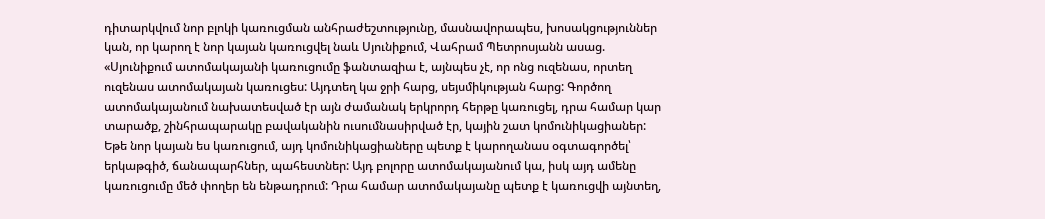դիտարկվում նոր բլոկի կառուցման անհրաժեշտությունը, մասնավորապես, խոսակցություններ կան, որ կարող է նոր կայան կառուցվել նաև Սյունիքում, Վահրամ Պետրոսյանն ասաց. «Սյունիքում ատոմակայանի կառուցումը ֆանտազիա է, այնպես չէ, որ ոնց ուզենաս, որտեղ ուզենաս ատոմակայան կառուցես: Այդտեղ կա ջրի հարց, սեյսմիկության հարց: Գործող ատոմակայանում նախատեսված էր այն ժամանակ երկրորդ հերթը կառուցել, դրա համար կար տարածք, շինհրապարակը բավականին ուսումնասիրված էր, կային շատ կոմունիկացիաներ: Եթե նոր կայան ես կառուցում, այդ կոմունիկացիաները պետք է կարողանաս օգտագործել՝ երկաթգիծ, ճանապարհներ, պահեստներ: Այդ բոլորը ատոմակայանում կա, իսկ այդ ամենը կառուցումը մեծ փողեր են ենթադրում: Դրա համար ատոմակայանը պետք է կառուցվի այնտեղ,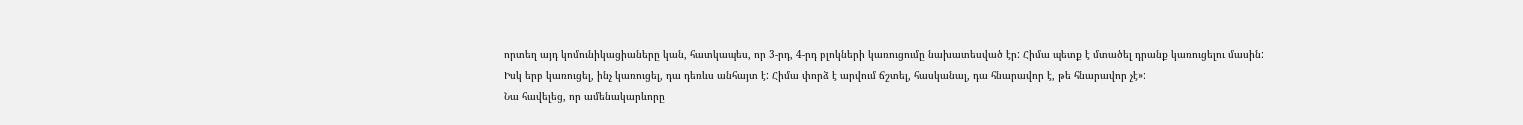որտեղ այդ կոմունիկացիաները կան, հատկապես, որ 3-րդ, 4-րդ բլոկների կառուցումը նախատեսված էր: Հիմա պետք է մտածել դրանք կառուցելու մասին:
Իսկ երբ կառուցել, ինչ կառուցել, դա դեռևս անհայտ է: Հիմա փորձ է արվում ճշտել, հասկանալ, դա հնարավոր է, թե հնարավոր չէ»:
Նա հավելեց, որ ամենակարևորը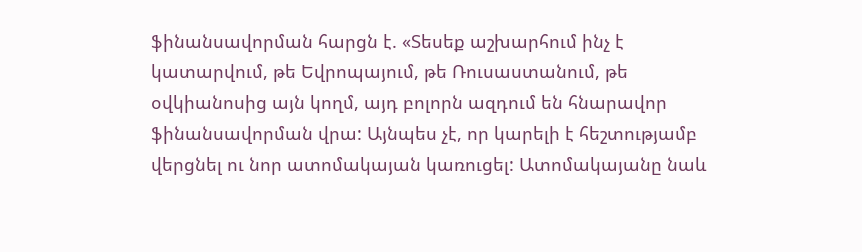ֆինանսավորման հարցն է. «Տեսեք աշխարհում ինչ է կատարվում, թե Եվրոպայում, թե Ռուսաստանում, թե օվկիանոսից այն կողմ, այդ բոլորն ազդում են հնարավոր ֆինանսավորման վրա: Այնպես չէ, որ կարելի է հեշտությամբ վերցնել ու նոր ատոմակայան կառուցել: Ատոմակայանը նաև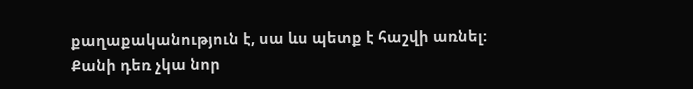քաղաքականություն է, սա ևս պետք է հաշվի առնել:
Քանի դեռ չկա նոր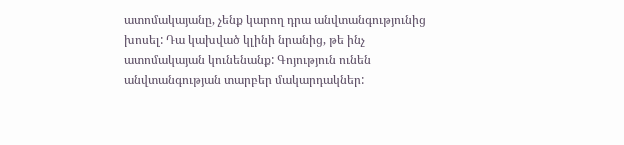ատոմակայանը, չենք կարող դրա անվտանգությունից խոսել: Դա կախված կլինի նրանից, թե ինչ ատոմակայան կունենանք: Գոյություն ունեն անվտանգության տարբեր մակարդակներ: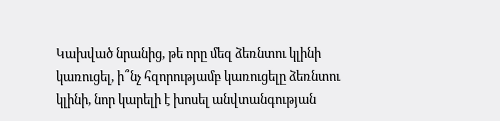Կախված նրանից, թե որը մեզ ձեռնտու կլինի կառուցել, ի՞նչ հզորությամբ կառուցելը ձեռնտու կլինի, նոր կարելի է խոսել անվտանգության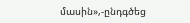մասին»,-ընդգծեց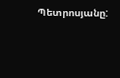Պետրոսյանը: